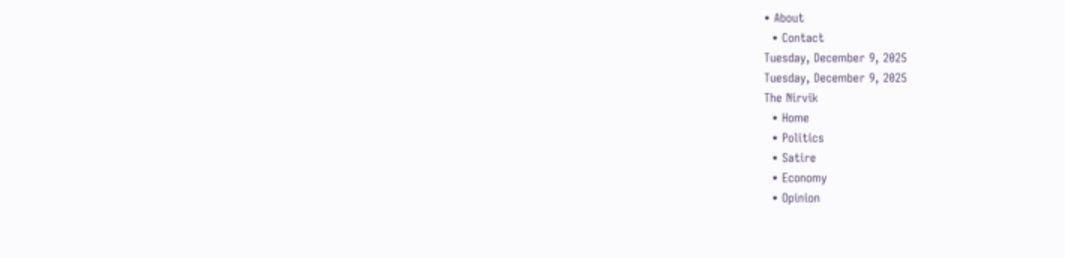• About
  • Contact
Tuesday, December 9, 2025
Tuesday, December 9, 2025
The Nirvik
  • Home
  • Politics
  • Satire
  • Economy
  • Opinion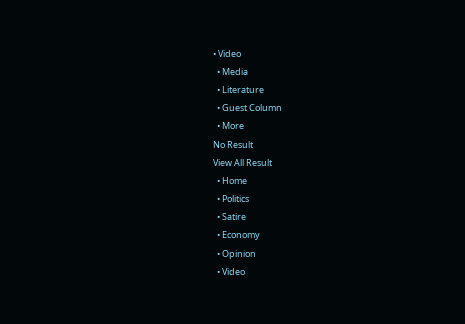• Video
  • Media
  • Literature
  • Guest Column
  • More
No Result
View All Result
  • Home
  • Politics
  • Satire
  • Economy
  • Opinion
  • Video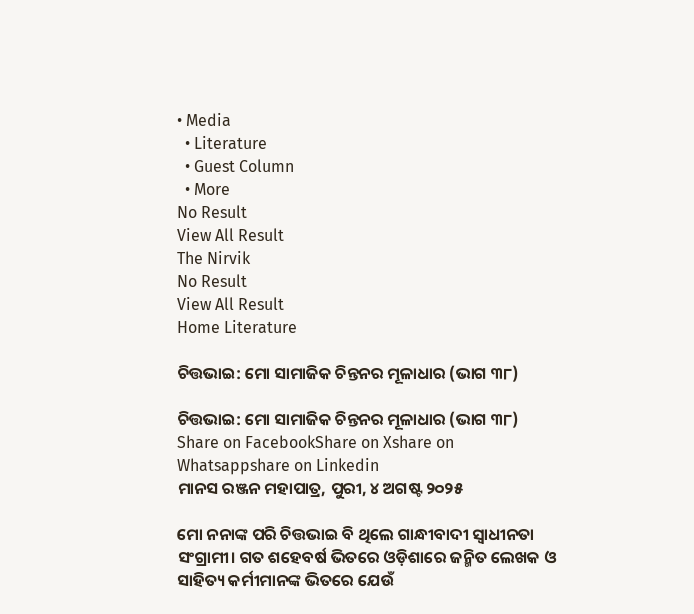• Media
  • Literature
  • Guest Column
  • More
No Result
View All Result
The Nirvik
No Result
View All Result
Home Literature

ଚିତ୍ତଭାଇ: ମୋ ସାମାଜିକ ଚିନ୍ତନର ମୂଳାଧାର (ଭାଗ ୩୮)

ଚିତ୍ତଭାଇ: ମୋ ସାମାଜିକ ଚିନ୍ତନର ମୂଳାଧାର (ଭାଗ ୩୮)
Share on FacebookShare on Xshare on Whatsappshare on Linkedin
ମାନସ ରଞ୍ଜନ ମହାପାତ୍ର, ପୁରୀ, ୪ ଅଗଷ୍ଟ ୨୦୨୫

ମୋ ନନାଙ୍କ ପରି ଚିତ୍ତଭାଇ ବି ଥିଲେ ଗାନ୍ଧୀବାଦୀ ସ୍ୱାଧୀନତା ସଂଗ୍ରାମୀ। ଗତ ଶହେବର୍ଷ ଭିତରେ ଓଡ଼ିଶାରେ ଜନ୍ମିତ ଲେଖକ ଓ ସାହିତ୍ୟ କର୍ମୀମାନଙ୍କ ଭିତରେ ଯେଉଁ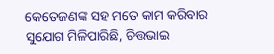କେତେଜଣଙ୍କ ସହ ମତେ କାମ କରିବାର ସୁଯୋଗ ମିଳିପାରିଛି, ଚିତ୍ତଭାଇ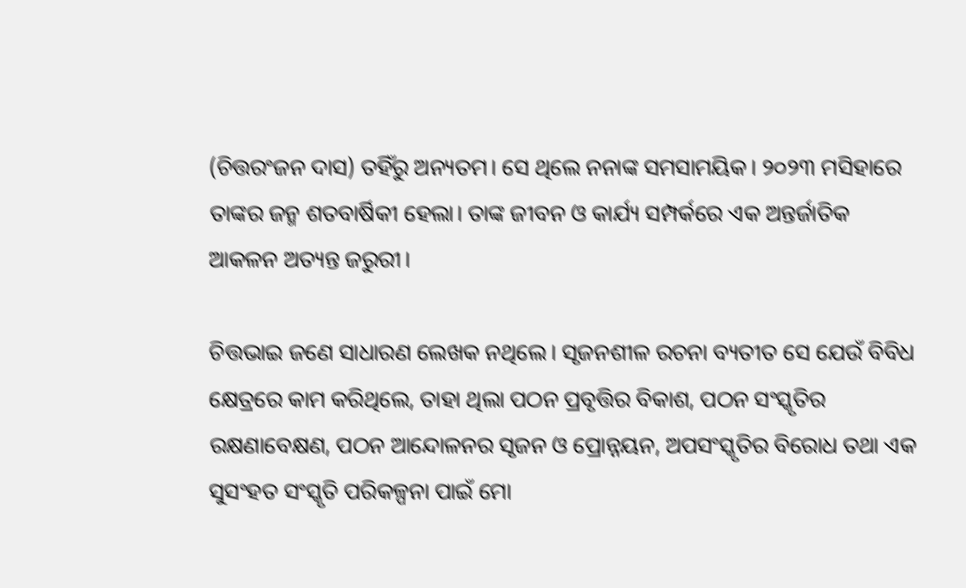(ଚିତ୍ତରଂଜନ ଦାସ) ତହିଁରୁ ଅନ୍ୟତମ। ସେ ଥିଲେ ନନାଙ୍କ ସମସାମୟିକ। ୨୦୨୩ ମସିହାରେ ତାଙ୍କର ଜନ୍ମ ଶତବାର୍ଷିକୀ ହେଲା। ତାଙ୍କ ଜୀବନ ଓ କାର୍ଯ୍ୟ ସମ୍ପର୍କରେ ଏକ ଅନ୍ତର୍ଜାତିକ ଆକଳନ ଅତ୍ୟନ୍ତ ଜରୁରୀ।

ଚିତ୍ତଭାଇ ଜଣେ ସାଧାରଣ ଲେଖକ ନଥିଲେ। ସୃଜନଶୀଳ ରଚନା ବ୍ୟତୀତ ସେ ଯେଉଁ ବିବିଧ କ୍ଷେତ୍ରରେ କାମ କରିଥିଲେ, ତାହା ଥିଲା ପଠନ ପ୍ରବୃତ୍ତିର ବିକାଶ, ପଠନ ସଂସ୍କୃତିର ରକ୍ଷଣାବେକ୍ଷଣ, ପଠନ ଆନ୍ଦୋଳନର ସୃଜନ ଓ ପ୍ରୋନ୍ନୟନ, ଅପସଂସ୍କୃତିର ବିରୋଧ ତଥା ଏକ ସୁସଂହତ ସଂସ୍କୃତି ପରିକଳ୍ପନା ପାଇଁ ମୋ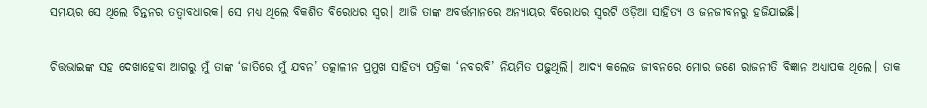ସମୟର ସେ ଥିଲେ ଚିନ୍ତନର ତତ୍ୱାବଧାରକ। ସେ ମଧ୍ୟ ଥିଲେ ବିକଶିତ ବିରୋଧର ସ୍ୱର। ଆଜି ତାଙ୍କ ଅବର୍ତ୍ତମାନରେ ଅନ୍ୟାୟର ବିରୋଧର ସ୍ୱରଟି ଓଡ଼ିଆ ସାହିତ୍ୟ ଓ ଜନଜୀବନରୁ ହଜିଯାଇଛି।

ଚିତ୍ତଭାଇଙ୍କ ସହ ଦେଖାହେବା ଆଗରୁ ମୁଁ ତାଙ୍କ ‘ଜାତିରେ ମୁଁ ଯବନ’ ତତ୍କାଳୀନ ପ୍ରମୁଖ ସାହିତ୍ୟ ପତ୍ରିକା ‘ନବରବି’ ନିୟମିତ ପଢ଼ୁଥିଲି। ଆଦ୍ୟ କଲେଜ ଜୀବନରେ ମୋର ଜଣେ ରାଜନୀତି ବିଜ୍ଞାନ ଅଧ୍ୟାପକ ଥିଲେ। ତାକ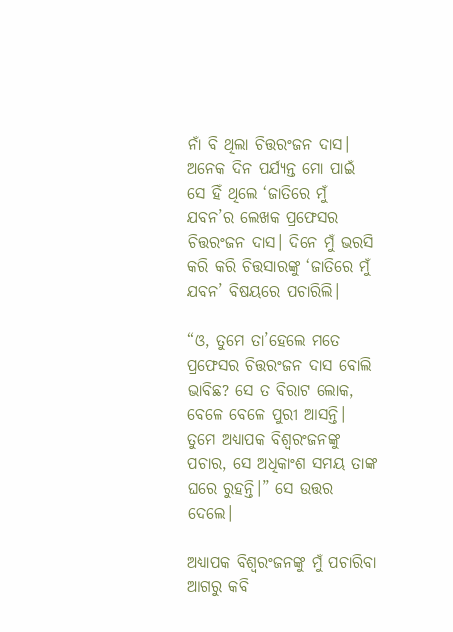ନାଁ ବି ଥିଲା ଚିତ୍ତରଂଜନ ଦାସ। ଅନେକ ଦିନ ପର୍ଯ୍ୟନ୍ତ ମୋ ପାଇଁ ସେ ହିଁ ଥିଲେ ‘ଜାତିରେ ମୁଁ ଯବନ’ର ଲେଖକ ପ୍ରଫେସର ଚିତ୍ତରଂଜନ ଦାସ। ଦିନେ ମୁଁ ଭରସି କରି କରି ଚିତ୍ତସାରଙ୍କୁ ‘ଜାତିରେ ମୁଁ ଯବନ’ ବିଷୟରେ ପଚାରିଲି।

“ଓ, ତୁମେ ତା’ହେଲେ ମତେ ପ୍ରଫେସର ଚିତ୍ତରଂଜନ ଦାସ ବୋଲି ଭାବିଛ? ସେ ତ ବିରାଟ ଲୋକ, ବେଳେ ବେଳେ ପୁରୀ ଆସନ୍ତି। ତୁମେ ଅଧ୍ୟାପକ ବିଶ୍ଵରଂଜନଙ୍କୁ ପଚାର, ସେ ଅଧିକାଂଶ ସମୟ ତାଙ୍କ ଘରେ ରୁହନ୍ତି।” ସେ ଉତ୍ତର ଦେଲେ।

ଅଧ୍ୟାପକ ବିଶ୍ୱରଂଜନଙ୍କୁ ମୁଁ ପଚାରିବା ଆଗରୁ କବି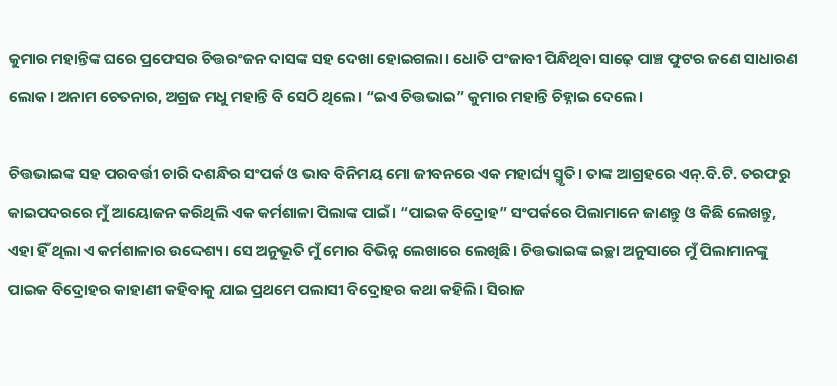କୁମାର ମହାନ୍ତିଙ୍କ ଘରେ ପ୍ରଫେସର ଚିତ୍ତରଂଜନ ଦାସଙ୍କ ସହ ଦେଖା ହୋଇଗଲା। ଧୋତି ପଂଜାବୀ ପିନ୍ଧିଥିବା ସାଢ଼େ ପାଞ୍ଚ ଫୁଟର ଜଣେ ସାଧାରଣ ଲୋକ। ଅନାମ ଚେତନାର, ଅଗ୍ରଜ ମଧୁ ମହାନ୍ତି ବି ସେଠି ଥିଲେ। “ଇଏ ଚିତ୍ତଭାଇ” କୁମାର ମହାନ୍ତି ଚିହ୍ନାଇ ଦେଲେ।

ଚିତ୍ତଭାଇଙ୍କ ସହ ପରବର୍ତ୍ତୀ ଚାରି ଦଶନ୍ଧିର ସଂପର୍କ ଓ ଭାବ ବିନିମୟ ମୋ ଜୀବନରେ ଏକ ମହାର୍ଘ୍ୟ ସ୍ମୃତି। ତାଙ୍କ ଆଗ୍ରହରେ ଏନ୍.ବି.ଟି. ତରଫରୁ କାଇପଦରରେ ମୁଁ ଆୟୋଜନ କରିଥିଲି ଏକ କର୍ମଶାଳା ପିଲାଙ୍କ ପାଇଁ। “ପାଇକ ବିଦ୍ରୋହ” ସଂପର୍କରେ ପିଲାମାନେ ଜାଣନ୍ତୁ ଓ କିଛି ଲେଖନ୍ତୁ, ଏହା ହିଁ ଥିଲା ଏ କର୍ମଶାଳାର ଉଦ୍ଦେଶ୍ୟ। ସେ ଅନୁଭୂତି ମୁଁ ମୋର ବିଭିନ୍ନ ଲେଖାରେ ଲେଖିଛି। ଚିତ୍ତଭାଇଙ୍କ ଇଚ୍ଛା ଅନୁସାରେ ମୁଁ ପିଲାମାନଙ୍କୁ ପାଇକ ବିଦ୍ରୋହର କାହାଣୀ କହିବାକୁ ଯାଇ ପ୍ରଥମେ ପଲାସୀ ବିଦ୍ରୋହର କଥା କହିଲି। ସିରାଜ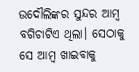ଉଦୌଲିଙ୍କର ସୁନ୍ଦର ଆମ୍ବ ବଗିଚାଟିଏ ଥିଲା। ସେଠାକୁ ସେ ଆମ୍ବ ଖାଇବାକୁ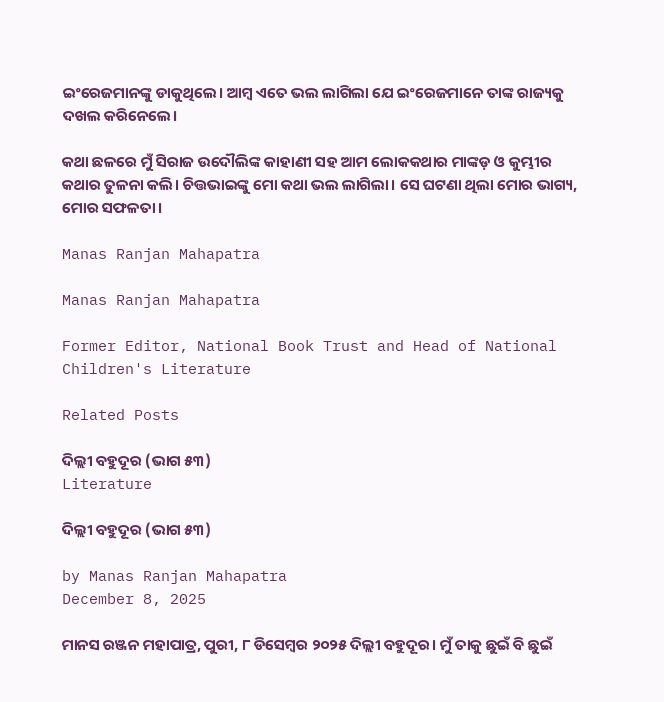ଇଂରେଜମାନଙ୍କୁ ଡାକୁଥିଲେ। ଆମ୍ବ ଏତେ ଭଲ ଲାଗିଲା ଯେ ଇଂରେଜମାନେ ତାଙ୍କ ରାଜ୍ୟକୁ ଦଖଲ କରିନେଲେ।

କଥା ଛଳରେ ମୁଁ ସିରାଜ ଉଦୌଲିଙ୍କ କାହାଣୀ ସହ ଆମ ଲୋକକଥାର ମାଙ୍କଡ଼ ଓ କୁମ୍ଭୀର କଥାର ତୁଳନା କଲି। ଚିତ୍ତଭାଇଙ୍କୁ ମୋ କଥା ଭଲ ଲାଗିଲା। ସେ ଘଟଣା ଥିଲା ମୋର ଭାଗ୍ୟ, ମୋର ସଫଳତା।

Manas Ranjan Mahapatra

Manas Ranjan Mahapatra

Former Editor, National Book Trust and Head of National Children's Literature

Related Posts

ଦିଲ୍ଲୀ ବହୁଦୂର (ଭାଗ ୫୩)
Literature

ଦିଲ୍ଲୀ ବହୁଦୂର (ଭାଗ ୫୩)

by Manas Ranjan Mahapatra
December 8, 2025

ମାନସ ରଞ୍ଜନ ମହାପାତ୍ର, ପୁରୀ, ୮ ଡିସେମ୍ବର ୨୦୨୫ ଦିଲ୍ଲୀ ବହୁଦୂର। ମୁଁ ତାକୁ ଛୁଇଁ ବି ଛୁଇଁ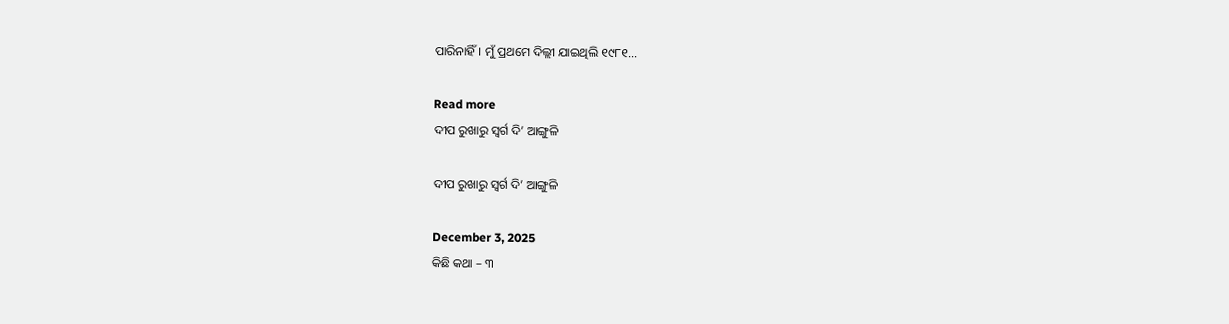ପାରିନାହିଁ। ମୁଁ ପ୍ରଥମେ ଦିଲ୍ଲୀ ଯାଇଥିଲି ୧୯୮୧...

Read more
ଦୀପ ରୁଖାରୁ ସ୍ବର୍ଗ ଦି’ ଆଙ୍ଗୁଳି

ଦୀପ ରୁଖାରୁ ସ୍ବର୍ଗ ଦି’ ଆଙ୍ଗୁଳି

December 3, 2025
କିଛି କଥା – ୩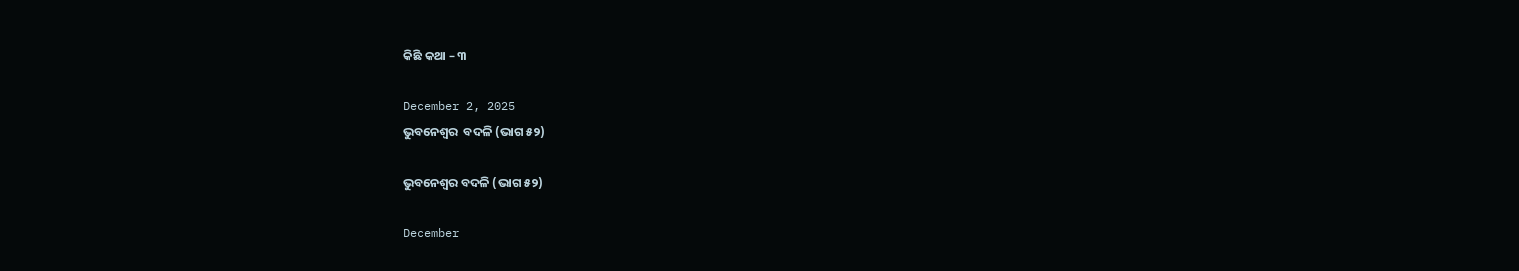କିଛି କଥା – ୩

December 2, 2025
ଭୁବନେଶ୍ୱର  ବଦଳି (ଭାଗ ୫୨)

ଭୁବନେଶ୍ୱର ବଦଳି (ଭାଗ ୫୨)

December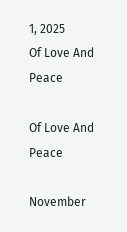1, 2025
Of Love And Peace

Of Love And Peace

November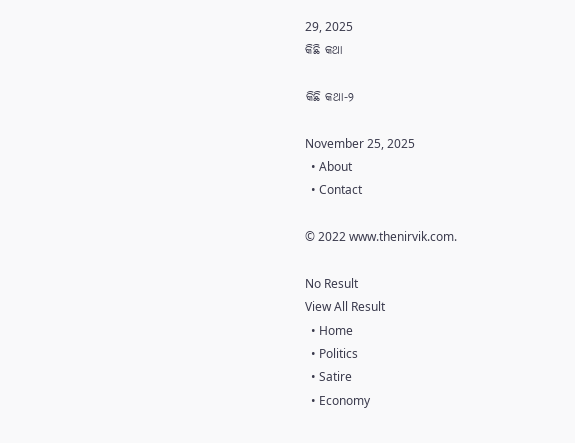29, 2025
କିଛି କଥା

କିଛି କଥା-୨

November 25, 2025
  • About
  • Contact

© 2022 www.thenirvik.com.

No Result
View All Result
  • Home
  • Politics
  • Satire
  • Economy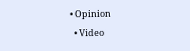• Opinion
  • Video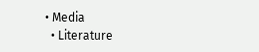• Media
  • Literature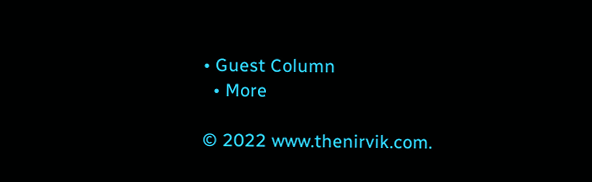• Guest Column
  • More

© 2022 www.thenirvik.com.